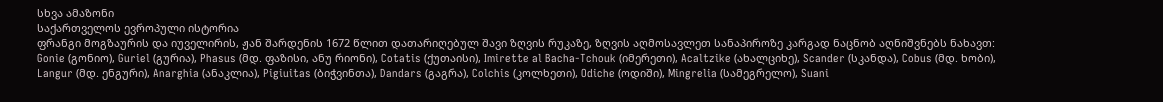სხვა ამაზონი
საქართველოს ევროპული ისტორია
ფრანგი მოგზაურის და იუველირის, ჟან შარდენის 1672 წლით დათარიღებულ შავი ზღვის რუკაზე, ზღვის აღმოსავლეთ სანაპიროზე კარგად ნაცნობ აღნიშვნებს ნახავთ: Gonie (გონიო), Guriel (გურია), Phasus (მდ. ფაზისი, ანუ რიონი), Cotatis (ქუთაისი), Imirette al Bacha-Tchouk (იმერეთი), Acaltzike (ახალციხე), Scander (სკანდა), Cobus (მდ. ხობი), Langur (მდ. ენგური), Anarghia (ანაკლია), Pigiuitas (ბიჭვინთა), Dandars (გაგრა), Colchis (კოლხეთი), Odiche (ოდიში), Mingrelia (სამეგრელო), Suani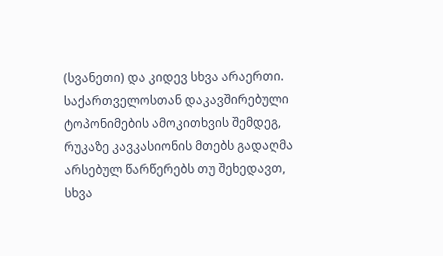(სვანეთი) და კიდევ სხვა არაერთი.
საქართველოსთან დაკავშირებული ტოპონიმების ამოკითხვის შემდეგ, რუკაზე კავკასიონის მთებს გადაღმა არსებულ წარწერებს თუ შეხედავთ, სხვა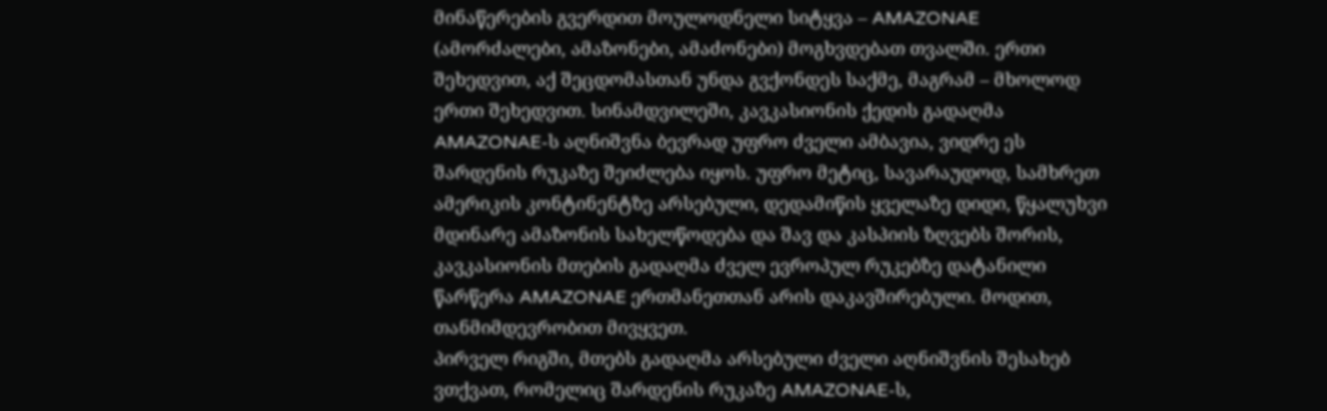მინაწერების გვერდით მოულოდნელი სიტყვა – AMAZONAE (ამორძალები, ამაზონები, ამაძონები) მოგხვდებათ თვალში. ერთი შეხედვით, აქ შეცდომასთან უნდა გვქონდეს საქმე, მაგრამ – მხოლოდ ერთი შეხედვით. სინამდვილეში, კავკასიონის ქედის გადაღმა AMAZONAE-ს აღნიშვნა ბევრად უფრო ძველი ამბავია, ვიდრე ეს შარდენის რუკაზე შეიძლება იყოს. უფრო მეტიც, სავარაუდოდ, სამხრეთ ამერიკის კონტინენტზე არსებული, დედამიწის ყველაზე დიდი, წყალუხვი მდინარე ამაზონის სახელწოდება და შავ და კასპიის ზღვებს შორის, კავკასიონის მთების გადაღმა ძველ ევროპულ რუკებზე დატანილი წარწერა AMAZONAE ერთმანეთთან არის დაკავშირებული. მოდით, თანმიმდევრობით მივყვეთ.
პირველ რიგში, მთებს გადაღმა არსებული ძველი აღნიშვნის შესახებ ვთქვათ, რომელიც შარდენის რუკაზე AMAZONAE-ს,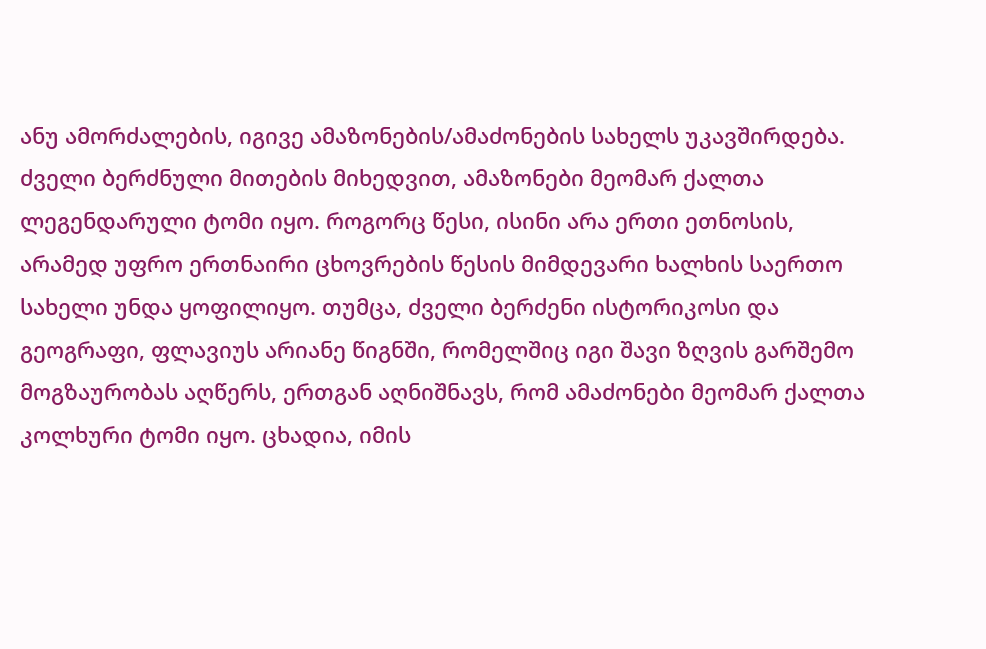ანუ ამორძალების, იგივე ამაზონების/ამაძონების სახელს უკავშირდება. ძველი ბერძნული მითების მიხედვით, ამაზონები მეომარ ქალთა ლეგენდარული ტომი იყო. როგორც წესი, ისინი არა ერთი ეთნოსის, არამედ უფრო ერთნაირი ცხოვრების წესის მიმდევარი ხალხის საერთო სახელი უნდა ყოფილიყო. თუმცა, ძველი ბერძენი ისტორიკოსი და გეოგრაფი, ფლავიუს არიანე წიგნში, რომელშიც იგი შავი ზღვის გარშემო მოგზაურობას აღწერს, ერთგან აღნიშნავს, რომ ამაძონები მეომარ ქალთა კოლხური ტომი იყო. ცხადია, იმის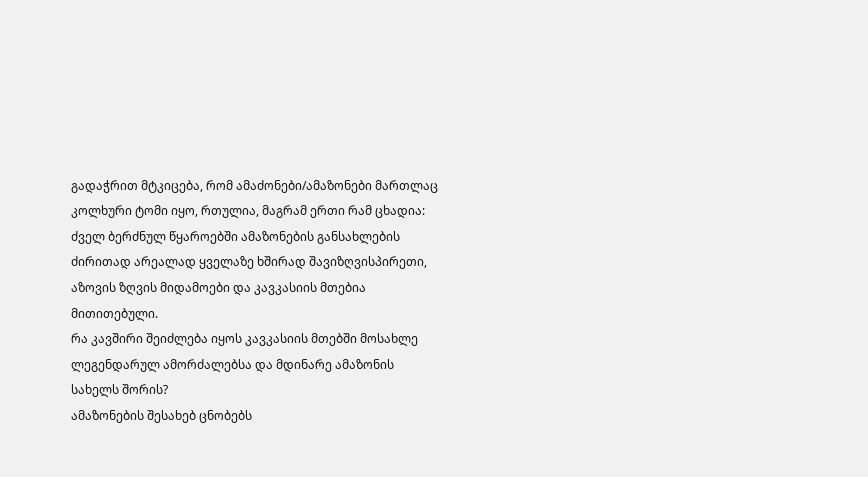გადაჭრით მტკიცება, რომ ამაძონები/ამაზონები მართლაც კოლხური ტომი იყო, რთულია, მაგრამ ერთი რამ ცხადია: ძველ ბერძნულ წყაროებში ამაზონების განსახლების ძირითად არეალად ყველაზე ხშირად შავიზღვისპირეთი, აზოვის ზღვის მიდამოები და კავკასიის მთებია მითითებული.
რა კავშირი შეიძლება იყოს კავკასიის მთებში მოსახლე ლეგენდარულ ამორძალებსა და მდინარე ამაზონის სახელს შორის?
ამაზონების შესახებ ცნობებს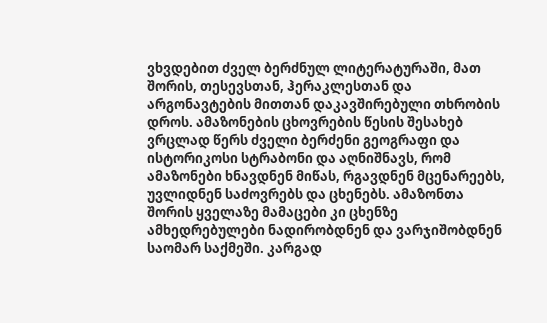ვხვდებით ძველ ბერძნულ ლიტერატურაში, მათ შორის, თესევსთან, ჰერაკლესთან და არგონავტების მითთან დაკავშირებული თხრობის დროს. ამაზონების ცხოვრების წესის შესახებ ვრცლად წერს ძველი ბერძენი გეოგრაფი და ისტორიკოსი სტრაბონი და აღნიშნავს, რომ ამაზონები ხნავდნენ მიწას, რგავდნენ მცენარეებს, უვლიდნენ საძოვრებს და ცხენებს. ამაზონთა შორის ყველაზე მამაცები კი ცხენზე ამხედრებულები ნადირობდნენ და ვარჯიშობდნენ საომარ საქმეში. კარგად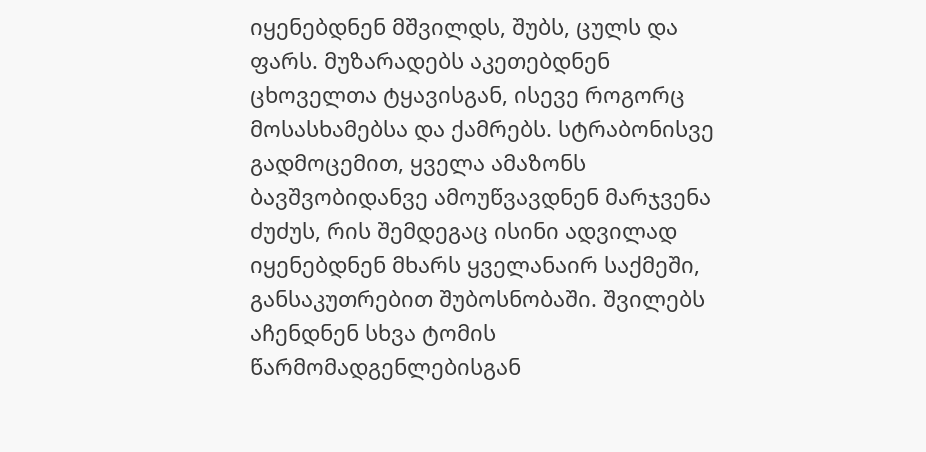იყენებდნენ მშვილდს, შუბს, ცულს და ფარს. მუზარადებს აკეთებდნენ ცხოველთა ტყავისგან, ისევე როგორც მოსასხამებსა და ქამრებს. სტრაბონისვე გადმოცემით, ყველა ამაზონს ბავშვობიდანვე ამოუწვავდნენ მარჯვენა ძუძუს, რის შემდეგაც ისინი ადვილად იყენებდნენ მხარს ყველანაირ საქმეში, განსაკუთრებით შუბოსნობაში. შვილებს აჩენდნენ სხვა ტომის წარმომადგენლებისგან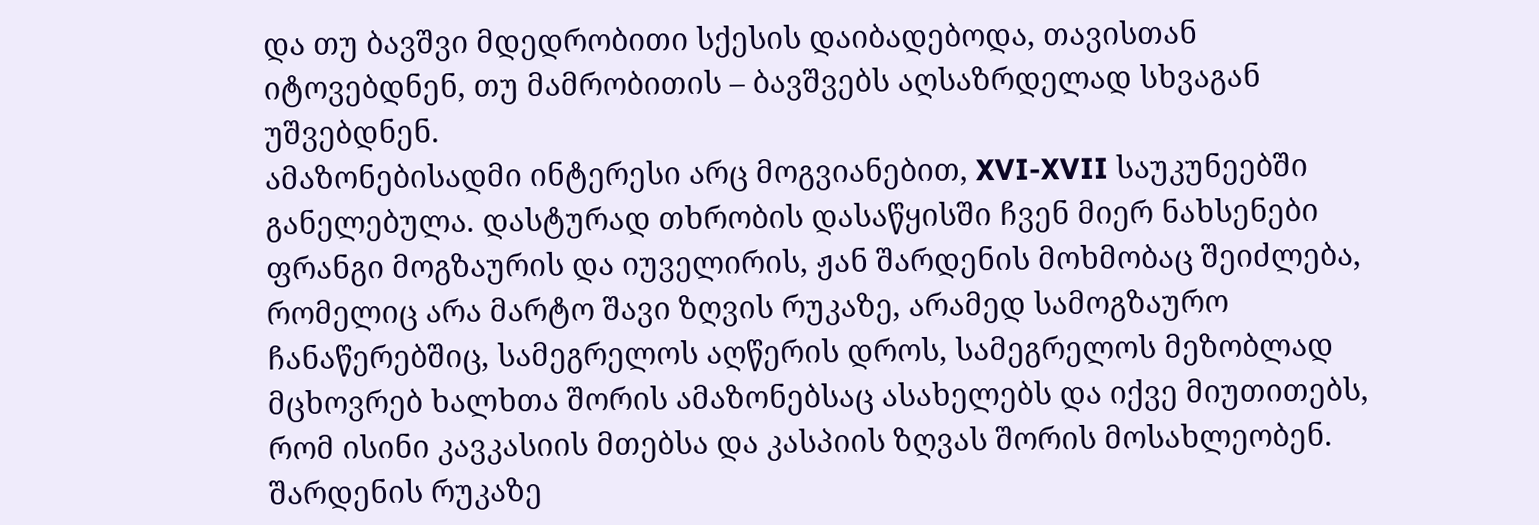და თუ ბავშვი მდედრობითი სქესის დაიბადებოდა, თავისთან იტოვებდნენ, თუ მამრობითის – ბავშვებს აღსაზრდელად სხვაგან უშვებდნენ.
ამაზონებისადმი ინტერესი არც მოგვიანებით, XVI-XVII საუკუნეებში განელებულა. დასტურად თხრობის დასაწყისში ჩვენ მიერ ნახსენები ფრანგი მოგზაურის და იუველირის, ჟან შარდენის მოხმობაც შეიძლება, რომელიც არა მარტო შავი ზღვის რუკაზე, არამედ სამოგზაურო ჩანაწერებშიც, სამეგრელოს აღწერის დროს, სამეგრელოს მეზობლად მცხოვრებ ხალხთა შორის ამაზონებსაც ასახელებს და იქვე მიუთითებს, რომ ისინი კავკასიის მთებსა და კასპიის ზღვას შორის მოსახლეობენ.
შარდენის რუკაზე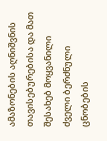ამაზონების აღნიშვნის თავისებურებისა და მათ შესახებ მოყვანილი ძველი ბერძნული ცნობების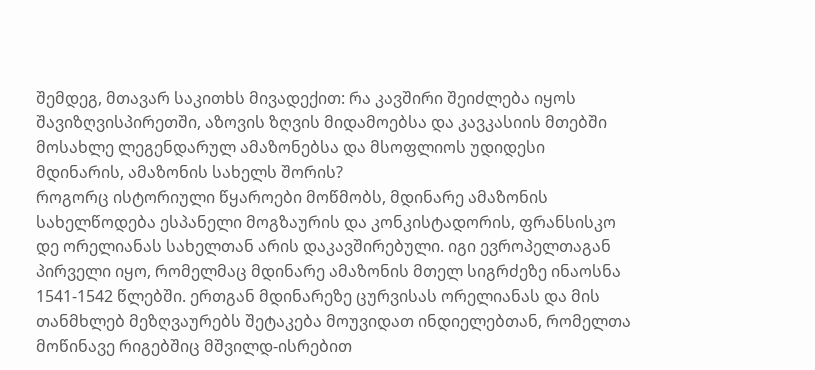შემდეგ, მთავარ საკითხს მივადექით: რა კავშირი შეიძლება იყოს შავიზღვისპირეთში, აზოვის ზღვის მიდამოებსა და კავკასიის მთებში მოსახლე ლეგენდარულ ამაზონებსა და მსოფლიოს უდიდესი მდინარის, ამაზონის სახელს შორის?
როგორც ისტორიული წყაროები მოწმობს, მდინარე ამაზონის სახელწოდება ესპანელი მოგზაურის და კონკისტადორის, ფრანსისკო დე ორელიანას სახელთან არის დაკავშირებული. იგი ევროპელთაგან პირველი იყო, რომელმაც მდინარე ამაზონის მთელ სიგრძეზე ინაოსნა 1541-1542 წლებში. ერთგან მდინარეზე ცურვისას ორელიანას და მის თანმხლებ მეზღვაურებს შეტაკება მოუვიდათ ინდიელებთან, რომელთა მოწინავე რიგებშიც მშვილდ-ისრებით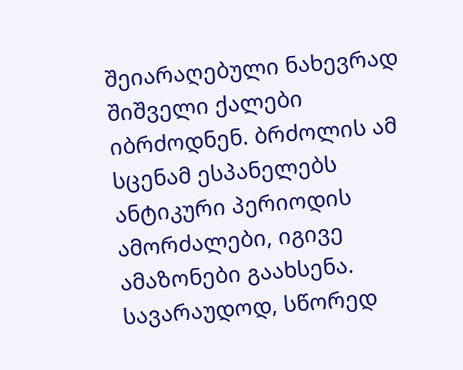შეიარაღებული ნახევრად შიშველი ქალები იბრძოდნენ. ბრძოლის ამ სცენამ ესპანელებს ანტიკური პერიოდის ამორძალები, იგივე ამაზონები გაახსენა. სავარაუდოდ, სწორედ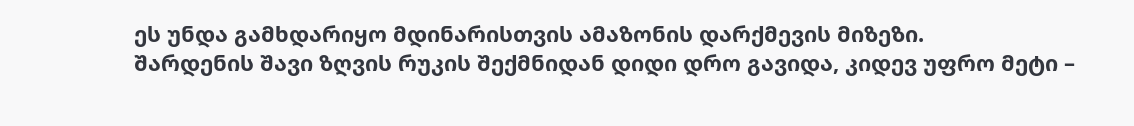ეს უნდა გამხდარიყო მდინარისთვის ამაზონის დარქმევის მიზეზი.
შარდენის შავი ზღვის რუკის შექმნიდან დიდი დრო გავიდა, კიდევ უფრო მეტი –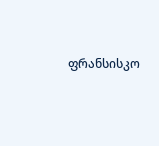ფრანსისკო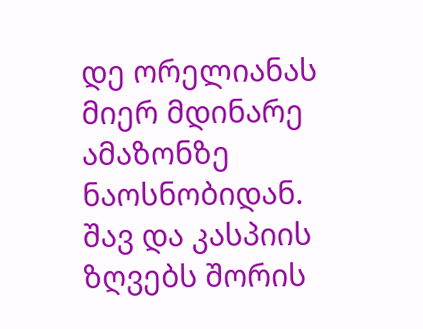დე ორელიანას მიერ მდინარე ამაზონზე ნაოსნობიდან. შავ და კასპიის ზღვებს შორის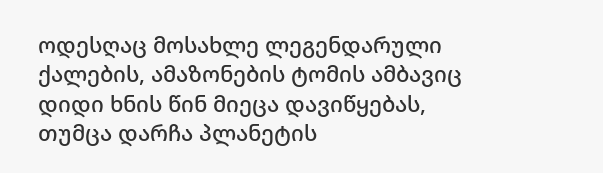ოდესღაც მოსახლე ლეგენდარული ქალების, ამაზონების ტომის ამბავიც დიდი ხნის წინ მიეცა დავიწყებას, თუმცა დარჩა პლანეტის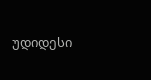უდიდესი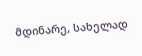მდინარე, სახელად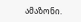ამაზონი.